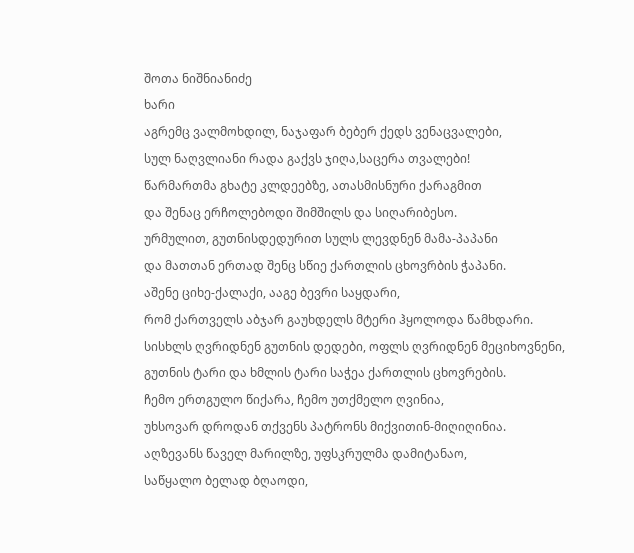შოთა ნიშნიანიძე
ხარი
აგრემც ვალმოხდილ, ნაჯაფარ ბებერ ქედს ვენაცვალები,
სულ ნაღვლიანი რადა გაქვს ჯიღა,საცერა თვალები!
წარმართმა გხატე კლდეებზე, ათასმისნური ქარაგმით
და შენაც ერჩოლებოდი შიმშილს და სიღარიბესო.
ურმულით, გუთნისდედურით სულს ლევდნენ მამა-პაპანი
და მათთან ერთად შენც სწიე ქართლის ცხოვრბის ჭაპანი.
აშენე ციხე-ქალაქი, ააგე ბევრი საყდარი,
რომ ქართველს აბჯარ გაუხდელს მტერი ჰყოლოდა წამხდარი.
სისხლს ღვრიდნენ გუთნის დედები, ოფლს ღვრიდნენ მეციხოვნენი,
გუთნის ტარი და ხმლის ტარი საჭეა ქართლის ცხოვრების.
ჩემო ერთგულო წიქარა, ჩემო უთქმელო ღვინია,
უხსოვარ დროდან თქვენს პატრონს მიქვითინ-მიღიღინია.
აღზევანს წაველ მარილზე, უფსკრულმა დამიტანაო,
საწყალო ბელად ბღაოდი,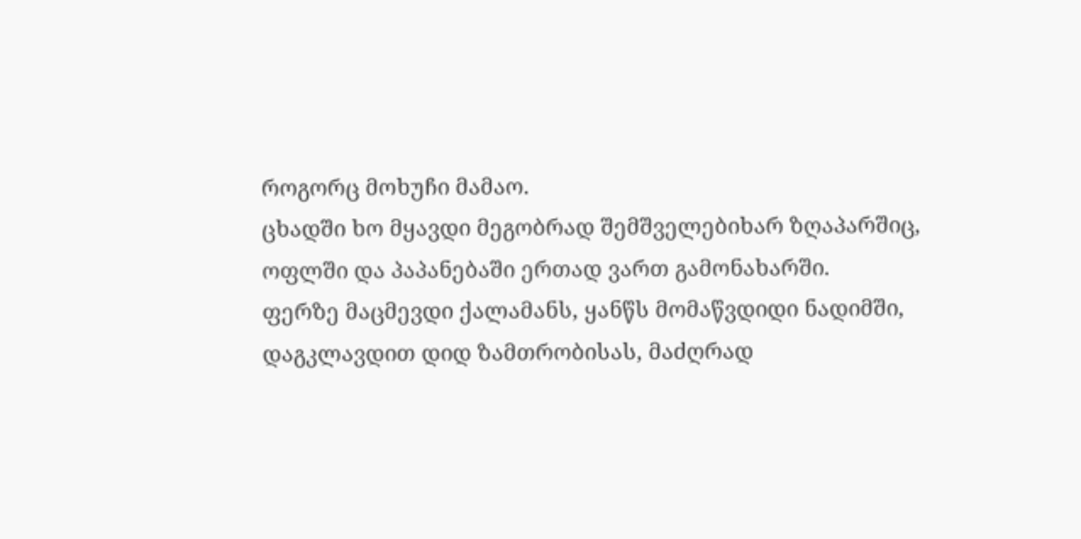როგორც მოხუჩი მამაო.
ცხადში ხო მყავდი მეგობრად შემშველებიხარ ზღაპარშიც,
ოფლში და პაპანებაში ერთად ვართ გამონახარში.
ფერზე მაცმევდი ქალამანს, ყანწს მომაწვდიდი ნადიმში,
დაგკლავდით დიდ ზამთრობისას, მაძღრად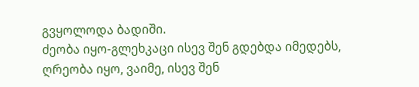გვყოლოდა ბადიში.
ძეობა იყო-გლეხკაცი ისევ შენ გდებდა იმედებს,
ღრეობა იყო, ვაიმე, ისევ შენ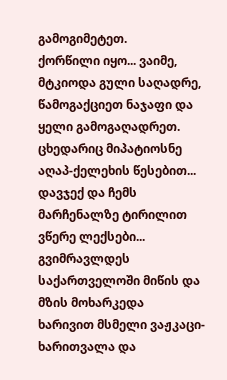გამოგიმეტეთ.
ქორწილი იყო... ვაიმე, მტკიოდა გული საღადრე,
წამოგაქციეთ ნაჯაფი და ყელი გამოგაღადრეთ.
ცხედარიც მიპატიოსნე აღაპ-ქელეხის წესებით...
დავჯექ და ჩემს მარჩენალზე ტირილით ვწერე ლექსები...
გვიმრავლდეს საქართველოში მიწის და მზის მოხარკედა
ხარივით მსმელი ვაჟკაცი-ხარითვალა და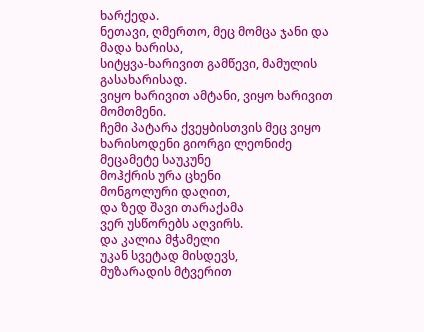ხარქედა.
ნეთავი, ღმერთო, მეც მომცა ჯანი და მადა ხარისა,
სიტყვა-ხარივით გამწევი, მამულის გასახარისად.
ვიყო ხარივით ამტანი, ვიყო ხარივით მომთმენი.
ჩემი პატარა ქვეყბისთვის მეც ვიყო ხარისოდენი გიორგი ლეონიძე
მეცამეტე საუკუნე
მოჰქრის ურა ცხენი
მონგოლური დაღით,
და ზედ შავი თარაქამა
ვერ უსწორებს აღვირს.
და კალია მჭამელი
უკან სვეტად მისდევს,
მუზარადის მტვერით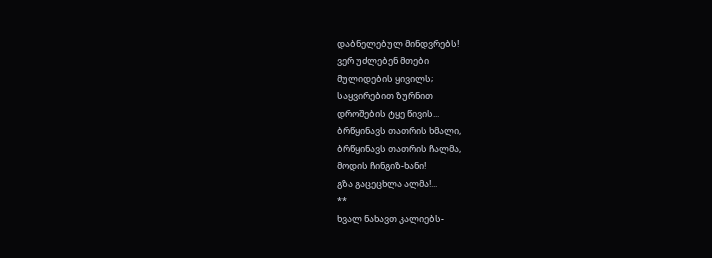დაბნელებულ მინდვრებს!
ვერ უძლებენ მთები
მულიდების ყივილს;
საყვირებით ზურნით
დროშების ტყე წივის...
ბრწყინავს თათრის ხმალი,
ბრწყინავს თათრის ჩალმა,
მოდის ჩინგიზ-ხანი!
გზა გაცეცხლა ალმა!...
**
ხვალ ნახავთ კალიებს-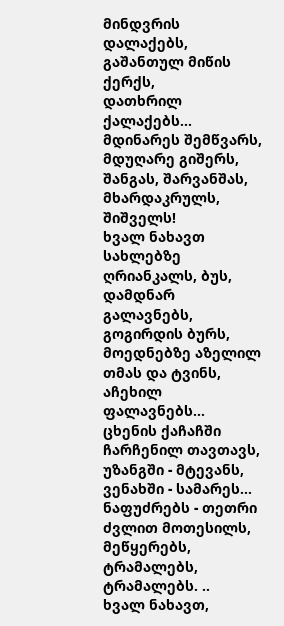მინდვრის დალაქებს,
გაშანთულ მიწის ქერქს,
დათხრილ ქალაქებს...
მდინარეს შემწვარს,
მდუღარე გიშერს,
შანგას, შარვანშას,
მხარდაკრულს, შიშველს!
ხვალ ნახავთ სახლებზე
ღრიანკალს, ბუს,
დამდნარ გალავნებს,
გოგირდის ბურს,
მოედნებზე აზელილ თმას და ტვინს,
აჩეხილ ფალავნებს...
ცხენის ქაჩაჩში ჩარჩენილ თავთავს,
უზანგში - მტევანს,
ვენახში - სამარეს...
ნაფუძრებს - თეთრი ძვლით მოთესილს,
მეწყერებს,
ტრამალებს,
ტრამალებს. ..
ხვალ ნახავთ,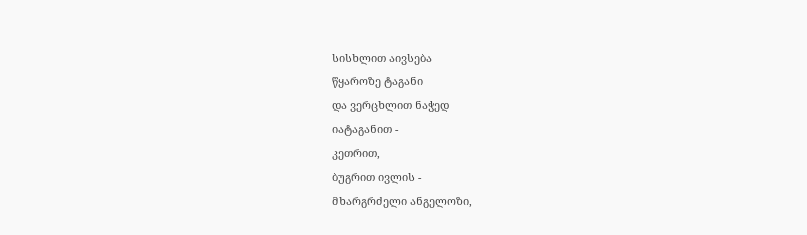სისხლით აივსება
წყაროზე ტაგანი
და ვერცხლით ნაჭედ
იატაგანით -
კეთრით,
ბუგრით ივლის -
მხარგრძელი ანგელოზი,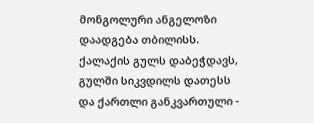მონგოლური ანგელოზი
დაადგება თბილისს.
ქალაქის გულს დაბეჭდავს,
გულში სიკვდილს დათესს
და ქართლი განკვართული -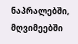ნაპრალებში,
მღვიმეებში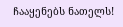ჩააყენებს ნათელს!